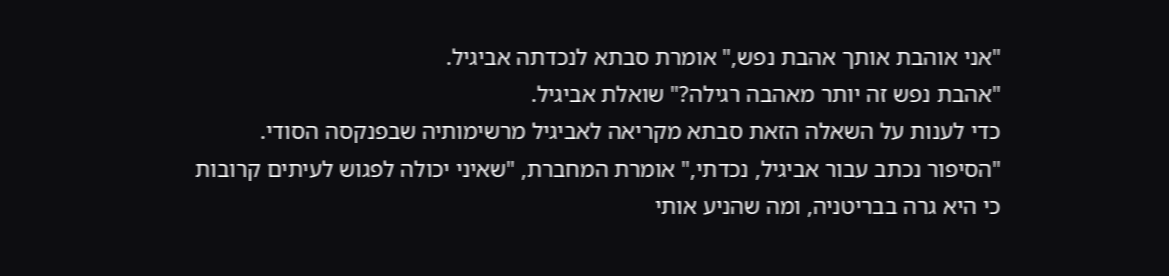"אני אוהבת אותך אהבת נפש," אומרת סבתא לנכדתה אביגיל.
"אהבת נפש זה יותר מאהבה רגילה?" שואלת אביגיל.
כדי לענות על השאלה הזאת סבתא מקריאה לאביגיל מרשימותיה שבפנקסה הסודי.
"הסיפור נכתב עבור אביגיל, נכדתי," אומרת המחברת, "שאיני יכולה לפגוש לעיתים קרובות כי היא גרה בבריטניה, ומה שהניע אותי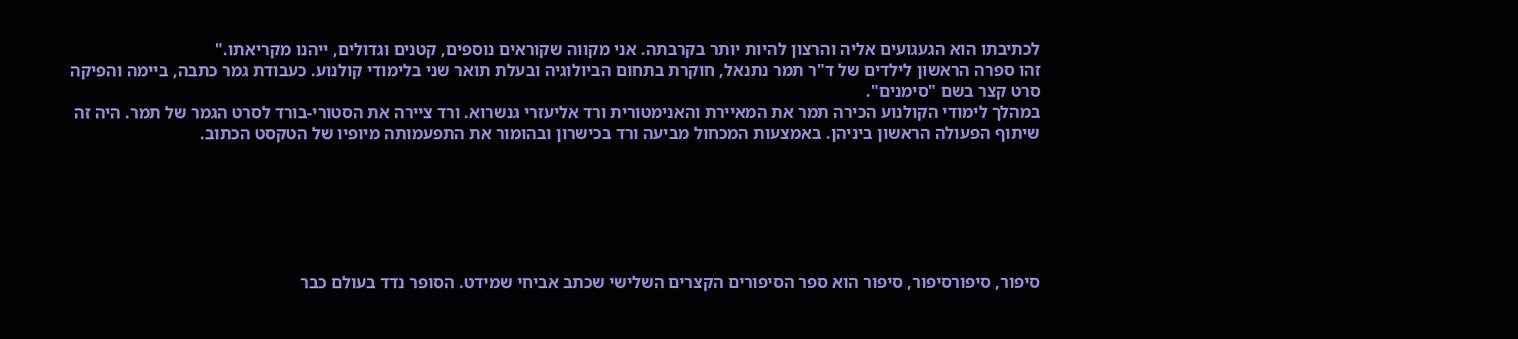לכתיבתו הוא הגעגועים אליה והרצון להיות יותר בקרבתה. אני מקווה שקוראים נוספים, קטנים וגדולים, ייהנו מקריאתו."
זהו ספרה הראשון לילדים של ד"ר תמר נתנאל, חוקרת בתחום הביולוגיה ובעלת תואר שני בלימודי קולנוע. כעבודת גמר כתבה, ביימה והפיקה סרט קצר בשם "סימנים".
במהלך לימודי הקולנוע הכירה תמר את המאיירת והאנימטורית ורד אליעזרי גנשרוא. ורד ציירה את הסטורי-בורד לסרט הגמר של תמר. היה זה שיתוף הפעולה הראשון ביניהן. באמצעות המכחול מביעה ורד בכישרון ובהומור את התפעמותה מיופיו של הטקסט הכתוב.






סיפור, סיפורסיפור, סיפור הוא ספר הסיפורים הקצרים השלישי שכתב אביחי שמידט. הסופר נדד בעולם כבר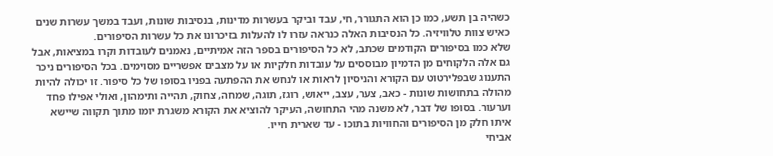כשהיה בן תשע, כמו כן הוא התגורר, חי, עבד וביקר בעשרות מדינות, בנסיבות שונות, ועבד במשך עשרות שנים כאיש צוות טלוויזיה. כל הנסיבות האלה כנראה עזרו לו להעלות בזיכרונו את כל עשרות הסיפורים.
שלא כמו בסיפורים הקודמים שכתב, לא כל הסיפורים בספר הזה אמיתיים, נאמנים לעובדות וקרו במציאות, אבל גם אלה הלקוחים מן הדמיון מבוססים על עובדות חלקיות או על מצבים אפשריים מסוימים. בכל הסיפורים ניכר התענוג שבפלירטוט עם הקורא והניסיון לראות או לנחש את ההפתעה בפניו בסופו של כל סיפור. זו יכולה להיות מהולה בתחושות שונות - כאב, צער, עצב, ייאוש, רוגז, תוגה, שמחה, צחוק, תהייה ותימהון, ואולי אפילו פחד וערעור. בסופו של דבר, לא משנה מהי התחושה, העיקר להוציא את הקורא משגרת יומו מתוך תקווה שיישא איתו חלק מן הסיפורים והחוויות בתוכו - עד שארית חייו.
אביחי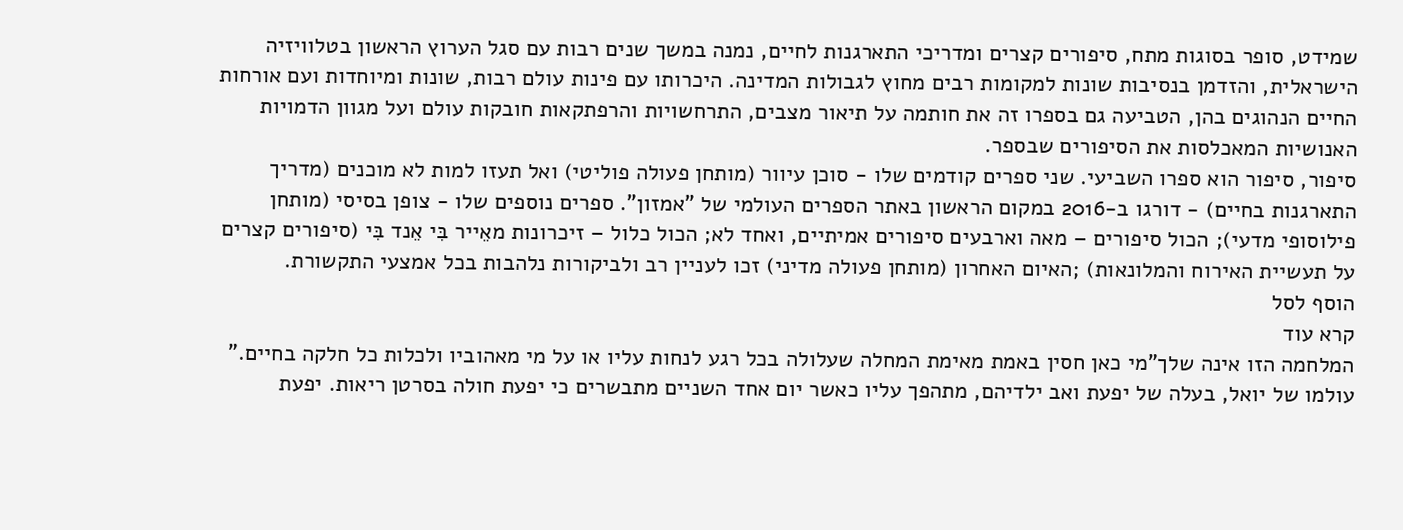שמידט, סופר בסוגות מתח, סיפורים קצרים ומדריכי התארגנות לחיים, נמנה במשך שנים רבות עם סגל הערוץ הראשון בטלוויזיה הישראלית, והזדמן בנסיבות שונות למקומות רבים מחוץ לגבולות המדינה. היכרותו עם פינות עולם רבות, שונות ומיוחדות ועם אורחות החיים הנהוגים בהן, הטביעה גם בספרו זה את חותמה על תיאור מצבים, התרחשויות והרפתקאות חובקות עולם ועל מגוון הדמויות האנושיות המאכלסות את הסיפורים שבספר.
סיפור, סיפור הוא ספרו השביעי. שני ספרים קודמים שלו - סוכן עיוור (מותחן פעולה פוליטי) ואל תעזו למות לא מוכנים (מדריך התארגנות בחיים) - דורגו ב-2016 במקום הראשון באתר הספרים העולמי של "אמזון". ספרים נוספים שלו - צופן בסיסי (מותחן פילוסופי מדעי); הכול סיפורים – מאה וארבעים סיפורים אמיתיים, ואחד לא; הכול כלול – זיכרונות מאֵייר בִּי אֵנד בִּי (סיפורים קצרים על תעשיית האירוח והמלונאות) ;האיום האחרון (מותחן פעולה מדיני) זכו לעניין רב ולביקורות נלהבות בכל אמצעי התקשורת.
הוסף לסל
קרא עוד
המלחמה הזו אינה שלך"מי כאן חסין באמת מאימת המחלה שעלולה בכל רגע לנחות עליו או על מי מאהוביו ולכלות כל חלקה בחיים."
עולמו של יואל, בעלה של יפעת ואב ילדיהם, מתהפך עליו כאשר יום אחד השניים מתבשרים כי יפעת חולה בסרטן ריאות. יפעת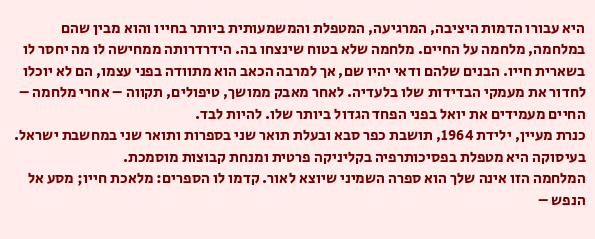היא עבורו הדמות היציבה, המרגיעה, המטפלת והמשמעותית ביותר בחייו והוא מבין שהם במלחמה, מלחמה על החיים. מלחמה שלא בטוח שינצחו בה. הידרדרותה ממחישה לו מה יחסר לו בשארית חייו. הבנים שלהם ודאי יהיו שם, אך למרבה הכאב הוא מתוודה בפני עצמו, הם לא יוכלו לחדור את מעמקי הבדידות שלו בלעדיה. לאחר מאבק ממושך, טיפולים, תקווה – אחרי מלחמה – החיים מעמידים את יואל בפני הפחד הגדול ביותר שלו. להיות לבד.
כנרת מעיין, ילידת 1964, תושבת כפר סבא ובעלת תואר שני בספרות ותואר שני במחשבת ישראל. בעיסוקה היא מטפלת בפסיכותרפיה בקליניקה פרטית ומנחת קבוצות מוסמכת.
המלחמה הזו אינה שלך הוא ספרה השמיני שיוצא לאור. קדמו לו הספרים: מלאכת חייו; מסע אל הנפש –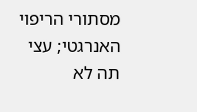מסתורי הריפוי האנרגטי; עצי תה לא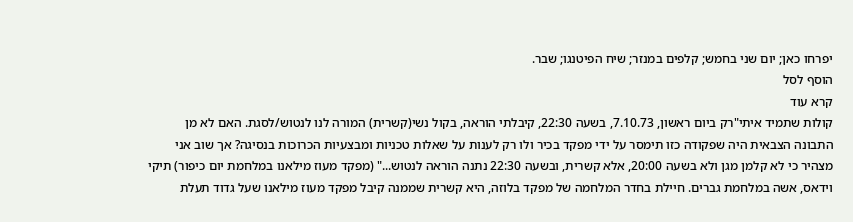יפרחו כאן; יום שני בחמש; קלפים במנזר; שיח הפיטנגו; שבר.
הוסף לסל
קרא עוד
קולות שתמיד איתי"רק ביום ראשון, 7.10.73, בשעה 22:30, קיבלתי הוראה, בקול נשי(קשרית) המורה לנו לנטוש/לסגת. האם לא מן התבונה הצבאית היה שפקודה כזו תימסר על ידי מפקד בכיר ולו רק לענות על שאלות טכניות ומבצעיות הכרוכות בנסיגה? אך שוב אני מצהיר כי לא קלמן מגן ולא בשעה 20:00, אלא קשרית, ובשעה 22:30 נתנה הוראה לנטוש..." (מפקד מעוז מילאנו במלחמת יום כיפור) תיקי וידאס, אשה במלחמת גברים. חיילת בחדר המלחמה של מפקד בלוזה, היא קשרית שממנה קיבל מפקד מעוז מילאנו שעל גדוד תעלת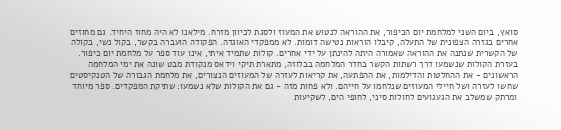סואץ, ביום השני למלחמת יום הכיפור, את ההוראה לנטוש את המעוז ולסגת לכיוון מזרח. מילאנו לא היה מחוז היחיד. גם מחוזים אחרים בגזרה הצפונית של התעלה, קיבלו הוראות נטישה דומות. לא ממפקדי האוגדה. הפקודה הועברה בקשר, בקול נשי, בקולה של הקשרית שנתנה את ההוראה שאמורה היתה להינתן על ידי אחרים. קולות שתמיד איתי, אינו עוד ספר על מלחמת יום כיפור. בעזרת הקולות שנשמעו דרך רשתות הקשר בחדר המלחמה בבלוזה, מתארת תיקי וידאס מנקודת מבט שונה את ימי המלחמה הראשונים - את ההחלטות והדילמות, את ההפתעה, את קריאות לעזרה של המעוזים הנצורים, את מלחמת הגבורה של הטנקיסטים שחשו לעזרה ושל חיילי המעוזים שנלחמו על חייהם. ולא פחות מזה - גם את הקולות שלא נשמעו: שתיקת המפקדים. ספר מיוחד ומרתק שמשלב את הגעגועים לחולות סיני, לחופי הים, לשקיעות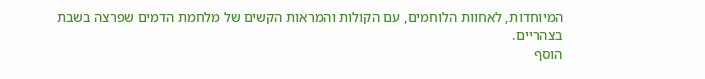המיוחדות, לאחוות הלוחמים, עם הקולות והמראות הקשים של מלחמת הדמים שפרצה בשבת בצהריים.
הוסף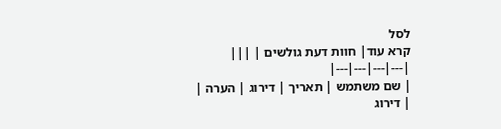לסל
קרא עוד| חוות דעת גולשים | |||
|---|---|---|---|
| שם משתמש | תאריך | דירוג | הערה |
| דירוג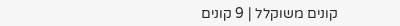קונים משוקלל | 9 קונים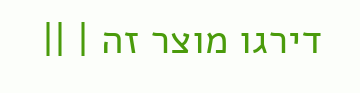דירגו מוצר זה | ||